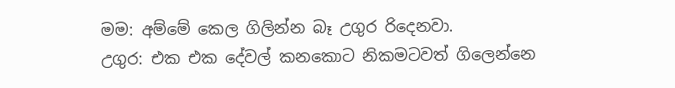මම: අම්මේ කෙල ගිලින්න බෑ උගුර රිදෙනවා.
උගුර: එක එක දේවල් කනකොට නිකමටවත් ගිලෙන්නෙ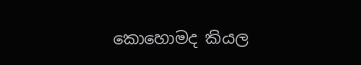කොහොමද කියල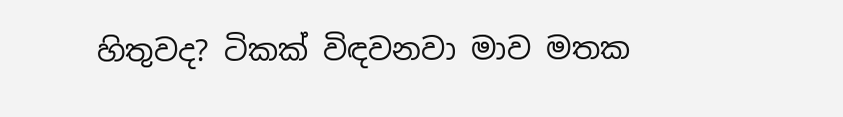හිතුවද? ටිකක් විඳවනවා මාව මතක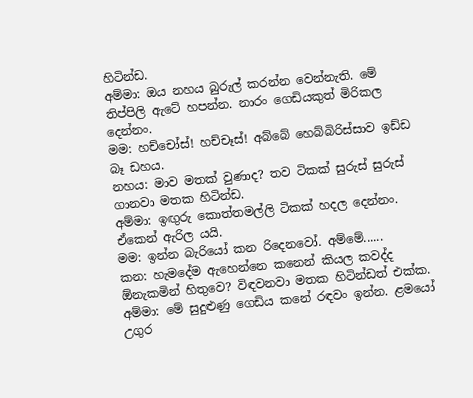හිටින්ඩ.
අම්මා: ඔය නහය බුරුල් කරන්න වෙන්නැති. මේ තිප්පිලි ඇටේ හපන්න. නාරං ගෙඩියකුත් මිරිකල දෙන්නං.
මම: හච්චෝස්! හච්චෑස්! අබ්බේ හෙබ්බිරිස්සාව ඉඩ්ඩ බෑ ඩහය.
නහය: මාව මතක් වුණාද? තව ටිකක් සුරුස් සුරුස් ගානවා මතක හිටින්ඩ.
අම්මා: ඉඟුරු කොත්තමල්ලි ටිකක් හදල දෙන්නං. ඒකෙන් ඇරිල යයි.
මම: ඉන්න බැරියෝ කන රිදෙනවෝ. අම්මේ......
කන: හැමදේම ඇහෙන්නෙ කනෙන් කියල කවද්ද ඕනැකමින් හිතුවෙ? විඳවනවා මතක හිටින්ඩත් එක්ක.
අම්මා: මේ සුදුළුණු ගෙඩිය කනේ රඳවං ඉන්න. ළමයෝ උගුර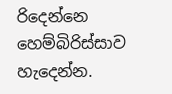රිදෙන්නෙ හෙම්බිරිස්සාව හැදෙන්න.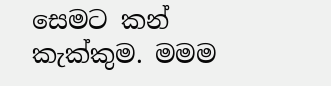සෙමට කන් කැක්කුම. මමම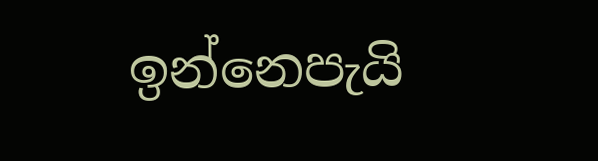ඉන්නෙපැයි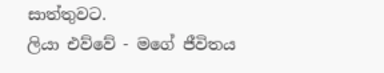සාත්තුවට.
ලියා එව්වේ - මගේ ජීවිතය